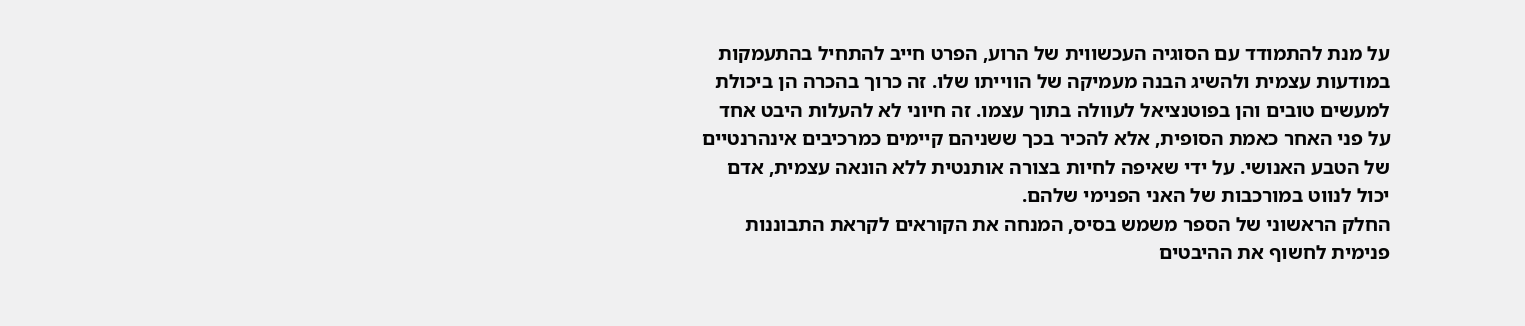על מנת להתמודד עם הסוגיה העכשווית של הרוע, הפרט חייב להתחיל בהתעמקות במודעות עצמית ולהשיג הבנה מעמיקה של הווייתו שלו. זה כרוך בהכרה הן ביכולת למעשים טובים והן בפוטנציאל לעוולה בתוך עצמו. זה חיוני לא להעלות היבט אחד על פני האחר כאמת הסופית, אלא להכיר בכך ששניהם קיימים כמרכיבים אינהרנטיים של הטבע האנושי. על ידי שאיפה לחיות בצורה אותנטית ללא הונאה עצמית, אדם יכול לנווט במורכבות של האני הפנימי שלהם.
החלק הראשוני של הספר משמש בסיס, המנחה את הקוראים לקראת התבוננות פנימית לחשוף את ההיבטים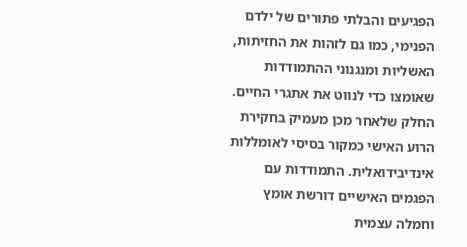הפגיעים והבלתי פתורים של ילדם הפנימי, כמו גם לזהות את החזיתות, האשליות ומנגנוני ההתמודדות שאומצו כדי לנווט את אתגרי החיים.
החלק שלאחר מכן מעמיק בחקירת הרוע האישי כמקור בסיסי לאומללות אינדיבידואלית. התמודדות עם הפגמים האישיים דורשת אומץ וחמלה עצמית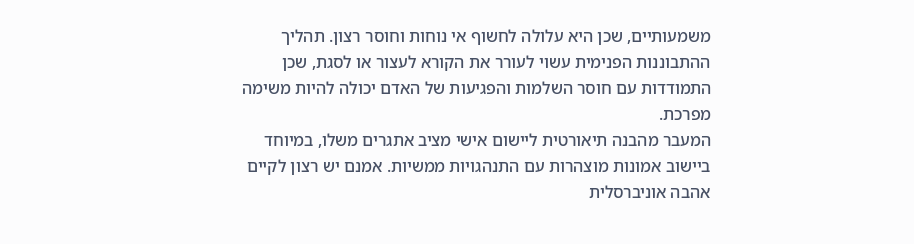משמעותיים, שכן היא עלולה לחשוף אי נוחות וחוסר רצון. תהליך ההתבוננות הפנימית עשוי לעורר את הקורא לעצור או לסגת, שכן התמודדות עם חוסר השלמות והפגיעות של האדם יכולה להיות משימה מפרכת.
המעבר מהבנה תיאורטית ליישום אישי מציב אתגרים משלו, במיוחד ביישוב אמונות מוצהרות עם התנהגויות ממשיות. אמנם יש רצון לקיים אהבה אוניברסלית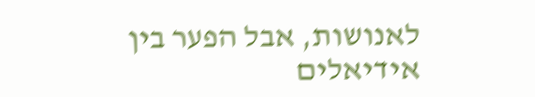לאנושות, אבל הפער בין אידיאלים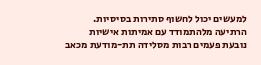למעשים יכול לחשוף סתירות בסיסיות.
הרתיעה מלהתמודד עם אמיתות אישיות נובעת פעמים רבות מסלידה תת-מודעת מכאב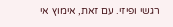רגשי ופיזי. עם זאת, אימוץ אי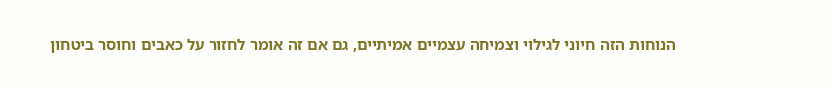הנוחות הזה חיוני לגילוי וצמיחה עצמיים אמיתיים, גם אם זה אומר לחזור על כאבים וחוסר ביטחון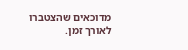מדוכאים שהצטברו לאורך זמן.